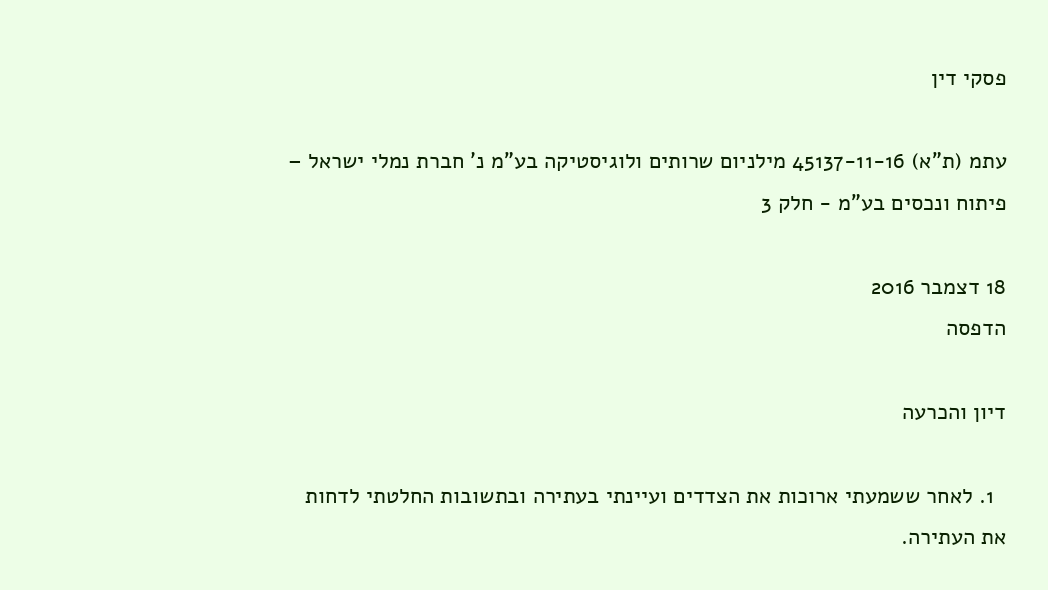פסקי דין

עתמ (ת"א) 45137-11-16 מילניום שרותים ולוגיסטיקה בע"מ נ' חברת נמלי ישראל – פיתוח ונכסים בע"מ - חלק 3

18 דצמבר 2016
הדפסה

דיון והכרעה

  1. לאחר ששמעתי ארוכות את הצדדים ועיינתי בעתירה ובתשובות החלטתי לדחות את העתירה.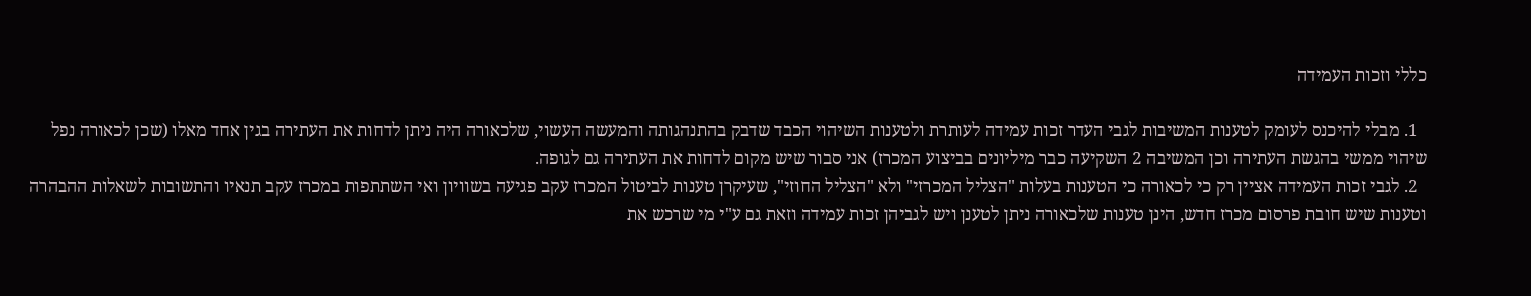כללי וזכות העמידה

  1. מבלי להיכנס לעומק לטענות המשיבות לגבי העדר זכות עמידה לעותרת ולטענות השיהוי הכבד שדבק בהתנהגותה והמעשה העשוי, שלכאורה היה ניתן לדחות את העתירה בגין אחד מאלו (שכן לכאורה נפל שיהוי ממשי בהגשת העתירה וכן המשיבה 2 השקיעה כבר מיליונים בביצוע המכרז) אני סבור שיש מקום לדחות את העתירה גם לגופה.
  2. לגבי זכות העמידה אציין רק כי לכאורה כי הטענות בעלות "הצליל המכרזי" ולא "הצליל החוזי", שעיקרן טענות לביטול המכרז עקב פגיעה בשוויון ואי השתתפות במכרז עקב תנאיו והתשובות לשאלות ההבהרה וטענות שיש חובת פרסום מכרז חדש, הינן טענות שלכאורה ניתן לטענן ויש לגביהן זכות עמידה וזאת גם ע"י מי שרכש את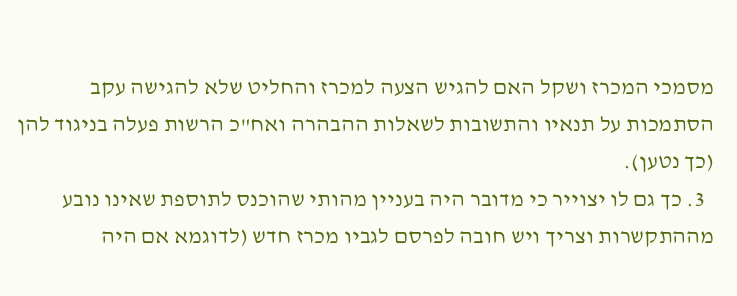מסמכי המכרז ושקל האם להגיש הצעה למכרז והחליט שלא להגישה עקב הסתמכות על תנאיו והתשובות לשאלות ההבהרה ואח"כ הרשות פעלה בניגוד להן (כך נטען).
  3. כך גם לו יצוייר כי מדובר היה בעניין מהותי שהוכנס לתוספת שאינו נובע מההתקשרות וצריך ויש חובה לפרסם לגביו מכרז חדש (לדוגמא אם היה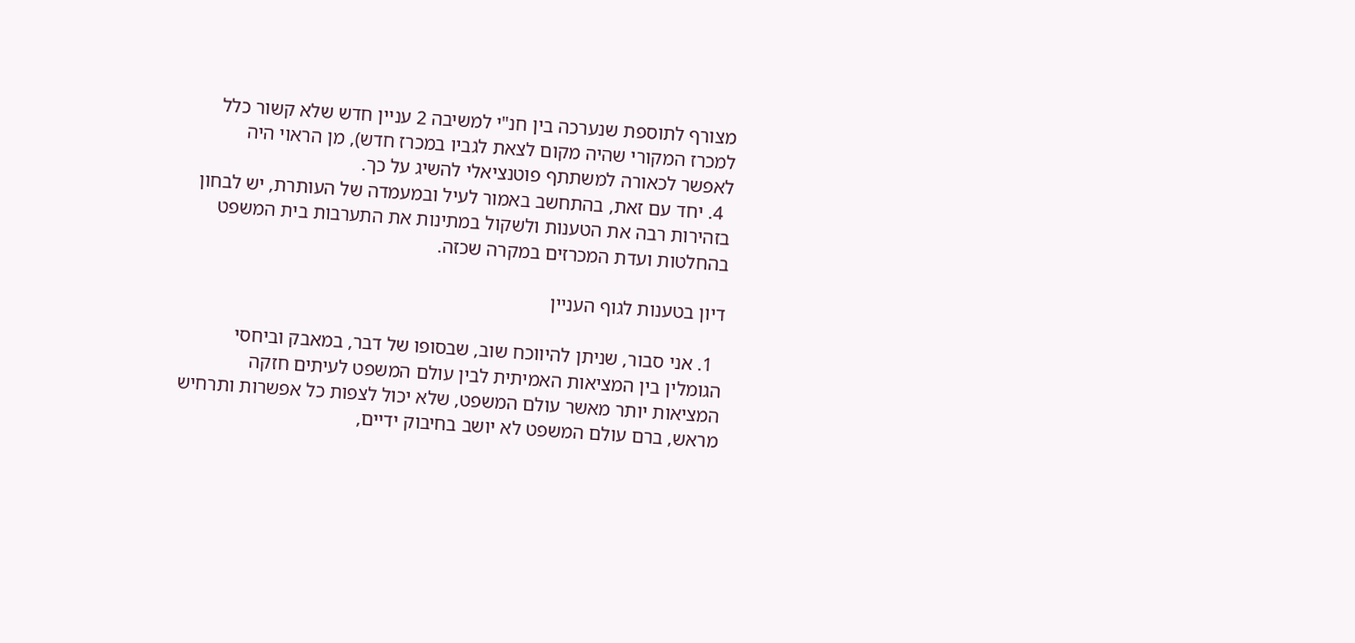מצורף לתוספת שנערכה בין חנ"י למשיבה 2 עניין חדש שלא קשור כלל למכרז המקורי שהיה מקום לצאת לגביו במכרז חדש), מן הראוי היה לאפשר לכאורה למשתתף פוטנציאלי להשיג על כך.
  4. יחד עם זאת, בהתחשב באמור לעיל ובמעמדה של העותרת, יש לבחון בזהירות רבה את הטענות ולשקול במתינות את התערבות בית המשפט בהחלטות ועדת המכרזים במקרה שכזה.

דיון בטענות לגוף העניין

  1. אני סבור, שניתן להיווכח שוב, שבסופו של דבר, במאבק וביחסי הגומלין בין המציאות האמיתית לבין עולם המשפט לעיתים חזקה המציאות יותר מאשר עולם המשפט, שלא יכול לצפות כל אפשרות ותרחיש מראש, ברם עולם המשפט לא יושב בחיבוק ידיים,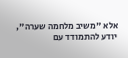אלא "משיב מלחמה שערה", יודע להתמודד עם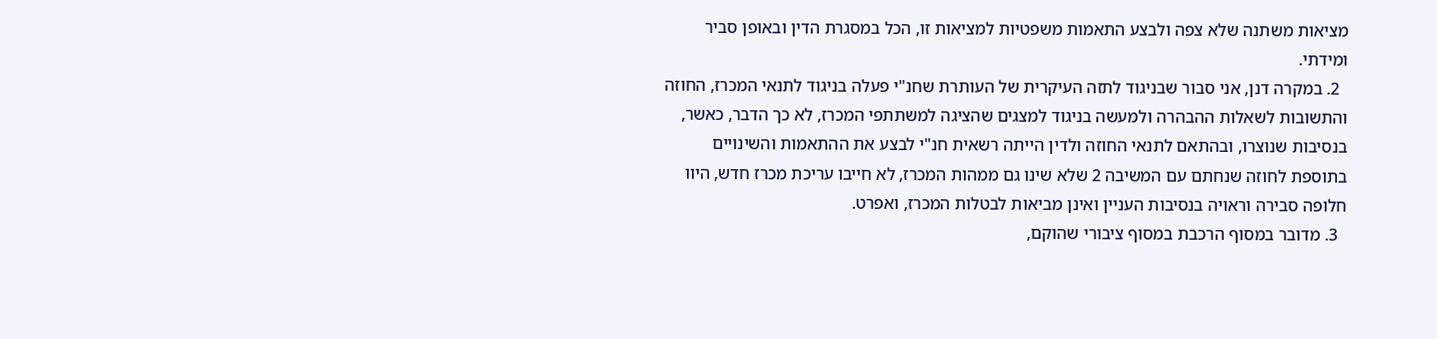מציאות משתנה שלא צפה ולבצע התאמות משפטיות למציאות זו, הכל במסגרת הדין ובאופן סביר ומידתי.
  2. במקרה דנן, אני סבור שבניגוד לתזה העיקרית של העותרת שחנ"י פעלה בניגוד לתנאי המכרז, החוזה והתשובות לשאלות ההבהרה ולמעשה בניגוד למצגים שהציגה למשתתפי המכרז, לא כך הדבר, כאשר, בנסיבות שנוצרו, ובהתאם לתנאי החוזה ולדין הייתה רשאית חנ"י לבצע את ההתאמות והשינויים בתוספת לחוזה שנחתם עם המשיבה 2 שלא שינו גם ממהות המכרז, לא חייבו עריכת מכרז חדש, היוו חלופה סבירה וראויה בנסיבות העניין ואינן מביאות לבטלות המכרז, ואפרט.
  3. מדובר במסוף הרכבת במסוף ציבורי שהוקם,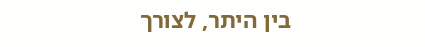בין היתר, לצורך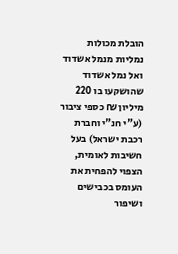הובלת מכולות נמליות מנמל אשדוד ואל נמל אשדוד שהושקעו בו 220 מיליון ₪ כספי ציבור (ע"י חנ"י וחברת רכבת ישראל) בעל חשיבות לאומית, הצפוי להפחית את העומס בכבישים ושיפור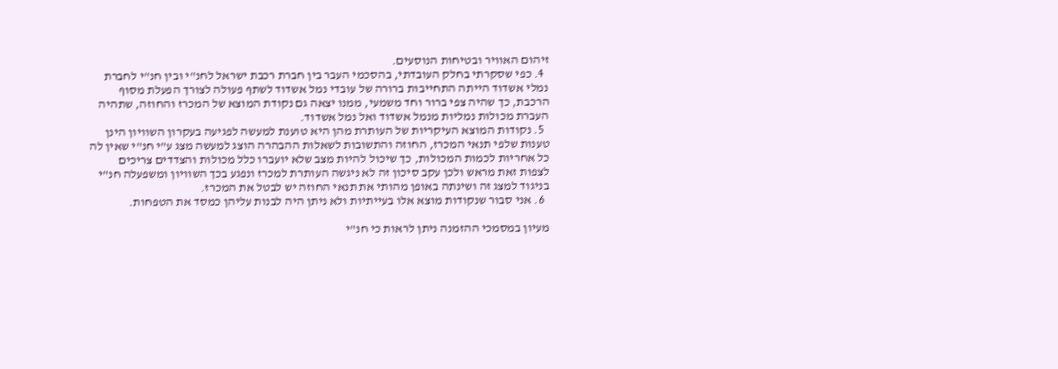זיהום האוויר ובטיחות הנוסעים.
  4. כפי שסקרתי בחלק העובדתי, בהסכמי העבר בין חברת רכבת ישראל לחנ"י ובין חנ"י לחברת נמלי אשדוד הייתה התחייבות ברורה של עובדי נמל אשדוד לשתף פעולה לצורך הפעלת מסוף הרכבת, כך שהיה צפי ברור וחד משמעי, ממנו יצאה גם נקודת המוצא של המכרז והחוזה, שתהיה העברת מכולות נמליות מנמל אשדוד ואל נמל אשדוד.
  5. נקודות המוצא העיקריות של העותרת מהן היא טוענת למעשה לפגיעה בעקרון השוויון הינן טענות שלפי תנאי המכרז, החוזה והתשובות לשאלות ההבהרה הוצג למעשה מצג ע"י חנ"י שאין לה כל אחריות לכמות המכולות, כך שיכול להיות מצב שלא יועברו כלל מכולות והצדדים צריכים לצפות זאת מראש ולכן עקב סיכון זה לא ניגשה העותרת למכרז ונפגע בכך השוויון ומשפעלה חנ"י בניגוד למצג זה ושינתה באופן מהותי את תנאי החוזה יש לבטל את המכרז.
  6. אני סבור שנקודות מוצא אלו בעייתיות ולא ניתן היה לבנות עליהן כמסד את הטפחות.

מעיון במסמכי ההזמנה ניתן לראות כי חנ"י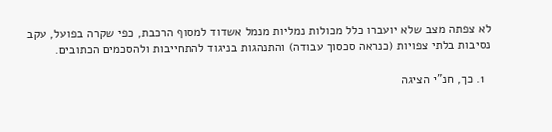לא צפתה מצב שלא יועברו כלל מכולות נמליות מנמל אשדוד למסוף הרכבת, כפי שקרה בפועל, עקב נסיבות בלתי צפויות (כנראה סכסוך עבודה) והתנהגות בניגוד להתחייבות ולהסכמים הכתובים.

  1. כך, חנ"י הציגה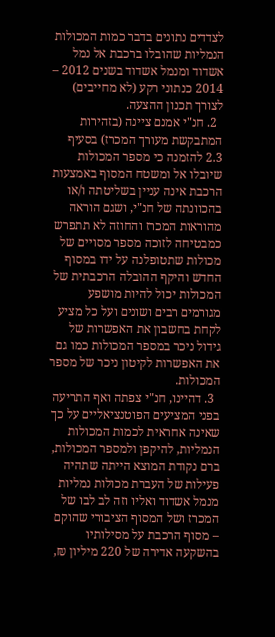לצדדים נתונים בדבר כמות המכולות הנמליות שהובלו ברכבת אל נמל אשדוד ומנמל אשדוד בשנים 2012 – 2014 כנתוני רקע (לא מחייבים) לצורך תכנון ההצעה.
  2. חנ"י אמנם ציינה (בזהירות המתבקשת מעורך המכרז) בסעיף 2.3 להזמנה כי מספר המכולות שיובלו אל ומשטח המסוף באמצעות הרכבת אינה עניין בשליטתה ו/או בהכוונתה של חנ"י, ושגם הוראה מהוראות המכרז והחוזה לא תתפרש כמבטיחה לזוכה מספר מסויים של מכולות שתטופלנה על ידו במסוף החדש והיקף ההובלה הרכבתית של המכולות יכול להיות מושפע מגורמים רבים ושונים ועל כל מציע לקחת בחשבון את האפשרות של גידול ניכר במספר המכולות כמו גם את האפשרות לקיטון ניכר של מספר המכולות.
  3. דהיינו, חנ"י צפתה ואף התריעה בפני המציעים הפוטנציאליים על כך שאינה אחראית לכמות המכולות הנמליות, להיקפן ולמספר המכולות, ברם נקודת המוצא הייתה שתהיה פעילות של העברת מכולות נמליות מנמל אשדוד ואליו וזה לב לבו של המכרז ושל המסוף הציבורי שהוקם – מסוף הרכבת על מסילותיו בהשקעה אדירה של 220 מיליון ₪,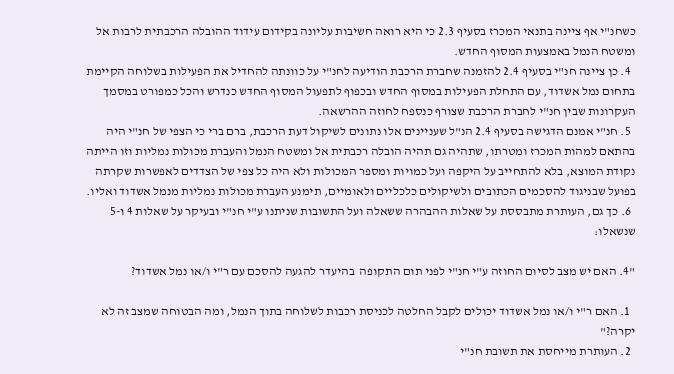כשחנ"י אף ציינה בתנאי המכרז בסעיף 2.3 כי היא רואה חשיבות עליונה בקידום עידוד ההובלה הרכבתית לרבות אל ומשטח הנמל באמצעות המסוף החדש.
  4. כן ציינה חנ"י בסעיף 2.4 להזמנה שחברת הרכבת הודיעה לחנ"י על כוונתה להחדיל את הפעילות בשלוחה הקיימת בתחום נמל אשדוד, עם התחלת הפעילות במסוף החדש ובכפוף לתפעול המסוף החדש כנדרש והכל כמפורט במסמך העקרונות שבין חנ"י לחברת הרכבת שצורף כנספח לחוזה ההרשאה.
  5. חנ"י אמנם הדגישה בסעיף 2.4 הנ"ל שעניינים אלו נתונים לשיקול דעת הרכבת, ברם ברי כי הצפי של חנ"י היה בהתאם למהות המכרז ומטרתו, שתהיה גם תהיה הובלה רכבתית אל ומשטח הנמל והעברת מכולות נמליות וזו הייתה נקודת המוצא, בלא להתחייב על היקפה ועל כמויות ומספר המכולות ולא היה כל צפי של הצדדים לאפשרות שקרתה בפועל שבניגוד להסכמים הכתובים ולשיקולים כלכליים ולאומיים, תימנע העברת מכולות נמליות מנמל אשדוד ואליו.
  6. כך גם, העותרת מתבססת על שאלות ההבהרה ששאלה ועל התשובות שניתנו ע"י חנ"י ובעיקר על שאלות 4 ו-5 שנשאלו:

"4. האם יש מצב לסיום החוזה ע"י חנ"י לפני תום התקופה  בהיעדר להגעה להסכם עם ר"י ו/או נמל אשדוד?

  1. האם ר"י ו/או נמל אשדוד יכולים לקבל החלטה לכניסת רכבות לשלוחה בתוך הנמל, ומה הבטוחה שמצב זה לא יקרה?"
  2. העותרת מייחסת את תשובת חנ"י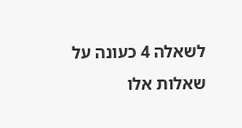לשאלה 4 כעונה על שאלות אלו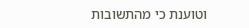וטוענת כי מהתשובות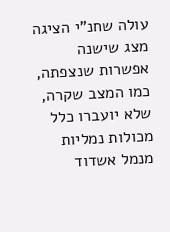עולה שחנ"י הציגה מצג שישנה אפשרות שנצפתה, כמו המצב שקרה, שלא יועברו כלל מכולות נמליות מנמל אשדוד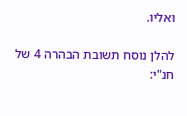ואליו.

להלן נוסח תשובת הבהרה 4 של חנ"י: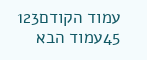עמוד הקודם123
45עמוד הבא